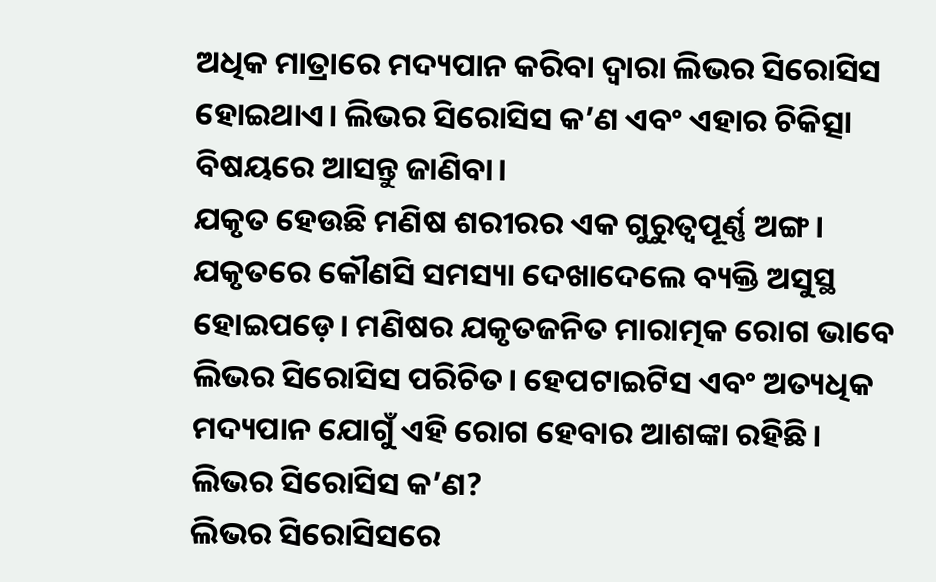ଅଧିକ ମାତ୍ରାରେ ମଦ୍ୟପାନ କରିବା ଦ୍ୱାରା ଲିଭର ସିରୋସିସ ହୋଇଥାଏ। ଲିଭର ସିରୋସିସ କ’ଣ ଏବଂ ଏହାର ଚିକିତ୍ସା ବିଷୟରେ ଆସନ୍ତୁ ଜାଣିବା।
ଯକୃତ ହେଉଛି ମଣିଷ ଶରୀରର ଏକ ଗୁରୁତ୍ୱପୂର୍ଣ୍ଣ ଅଙ୍ଗ। ଯକୃତରେ କୌଣସି ସମସ୍ୟା ଦେଖାଦେଲେ ବ୍ୟକ୍ତି ଅସୁସ୍ଥ ହୋଇପଡ଼େ। ମଣିଷର ଯକୃତଜନିତ ମାରାତ୍ମକ ରୋଗ ଭାବେ ଲିଭର ସିରୋସିସ ପରିଚିତ। ହେପଟାଇଟିସ ଏବଂ ଅତ୍ୟଧିକ ମଦ୍ୟପାନ ଯୋଗୁଁ ଏହି ରୋଗ ହେବାର ଆଶଙ୍କା ରହିଛି।
ଲିଭର ସିରୋସିସ କ’ଣ?
ଲିଭର ସିରୋସିସରେ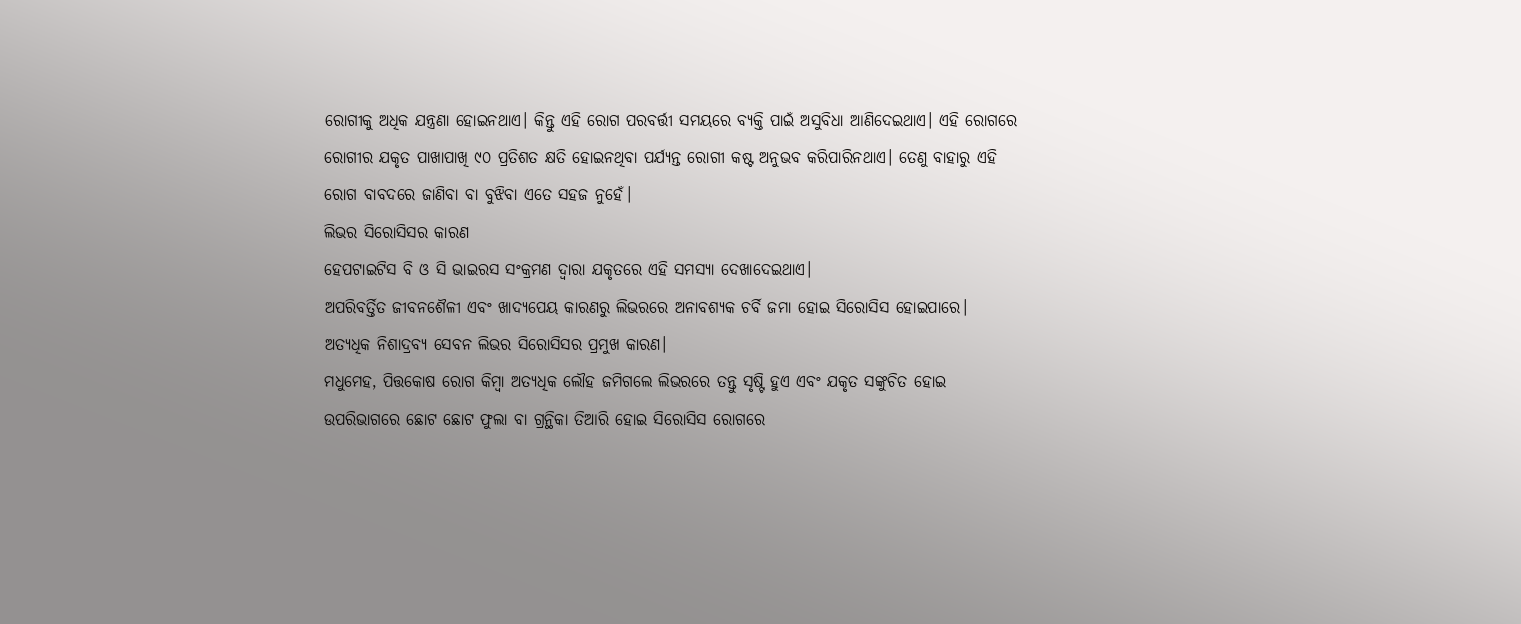ରୋଗୀକୁ ଅଧିକ ଯନ୍ତ୍ରଣା ହୋଇନଥାଏ। କିନ୍ତୁ ଏହି ରୋଗ ପରବର୍ତ୍ତୀ ସମୟରେ ବ୍ୟକ୍ତି ପାଇଁ ଅସୁବିଧା ଆଣିଦେଇଥାଏ। ଏହି ରୋଗରେ ରୋଗୀର ଯକୃତ ପାଖାପାଖି ୯୦ ପ୍ରତିଶତ କ୍ଷତି ହୋଇନଥିବା ପର୍ଯ୍ୟନ୍ତ ରୋଗୀ କଷ୍ଟ ଅନୁଭବ କରିପାରିନଥାଏ। ତେଣୁ ବାହାରୁ ଏହି ରୋଗ ବାବଦରେ ଜାଣିବା ବା ବୁଝିବା ଏତେ ସହଜ ନୁହେଁ।
ଲିଭର ସିରୋସିସର କାରଣ
ହେପଟାଇଟିସ ବି ଓ ସି ଭାଇରସ ସଂକ୍ରମଣ ଦ୍ୱାରା ଯକୃତରେ ଏହି ସମସ୍ୟା ଦେଖାଦେଇଥାଏ।
ଅପରିବର୍ତ୍ତିତ ଜୀବନଶୈଳୀ ଏବଂ ଖାଦ୍ୟପେୟ କାରଣରୁ ଲିଭରରେ ଅନାବଶ୍ୟକ ଚର୍ବି ଜମା ହୋଇ ସିରୋସିସ ହୋଇପାରେ।
ଅତ୍ୟଧିକ ନିଶାଦ୍ରବ୍ୟ ସେବନ ଲିଭର ସିରୋସିସର ପ୍ରମୁଖ କାରଣ।
ମଧୁମେହ, ପିତ୍ତକୋଷ ରୋଗ କିମ୍ବା ଅତ୍ୟଧିକ ଲୌହ ଜମିଗଲେ ଲିଭରରେ ତନ୍ତୁ ସୃଷ୍ଟି ହୁଏ ଏବଂ ଯକୃତ ସଙ୍କୁଚିତ ହୋଇ ଉପରିଭାଗରେ ଛୋଟ ଛୋଟ ଫୁଲା ବା ଗ୍ରନ୍ଥିକା ତିଆରି ହୋଇ ସିରୋସିସ ରୋଗରେ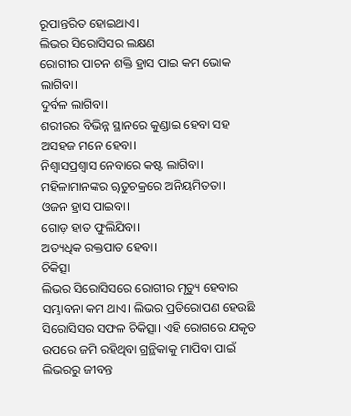ରୂପାନ୍ତରିତ ହୋଇଥାଏ।
ଲିଭର ସିରୋସିସର ଲକ୍ଷଣ
ରୋଗୀର ପାଚନ ଶକ୍ତି ହ୍ରାସ ପାଇ କମ ଭୋକ ଲାଗିବା।
ଦୁର୍ବଳ ଲାଗିବା।
ଶରୀରର ବିଭିନ୍ନ ସ୍ଥାନରେ କୁଣ୍ଡାଇ ହେବା ସହ ଅସହଜ ମନେ ହେବା।
ନିଶ୍ୱାସପ୍ରଶ୍ୱାସ ନେବାରେ କଷ୍ଟ ଲାଗିବା।
ମହିଳାମାନଙ୍କର ୠତୁଚକ୍ରରେ ଅନିୟମିତତା।
ଓଜନ ହ୍ରାସ ପାଇବା।
ଗୋଡ଼ ହାତ ଫୁଲିଯିବା।
ଅତ୍ୟଧିକ ରକ୍ତପାତ ହେବା।
ଚିକିତ୍ସା
ଲିଭର ସିରୋସିସରେ ରୋଗୀର ମୃତ୍ୟୁ ହେବାର ସମ୍ଭାବନା କମ ଥାଏ। ଲିଭର ପ୍ରତିରୋପଣ ହେଉଛି ସିରୋସିସର ସଫଳ ଚିକିତ୍ସା। ଏହି ରୋଗରେ ଯକୃତ ଉପରେ ଜମି ରହିଥିବା ଗ୍ରନ୍ଥିକାକୁ ମାପିବା ପାଇଁ ଲିଭରରୁ ଜୀବନ୍ତ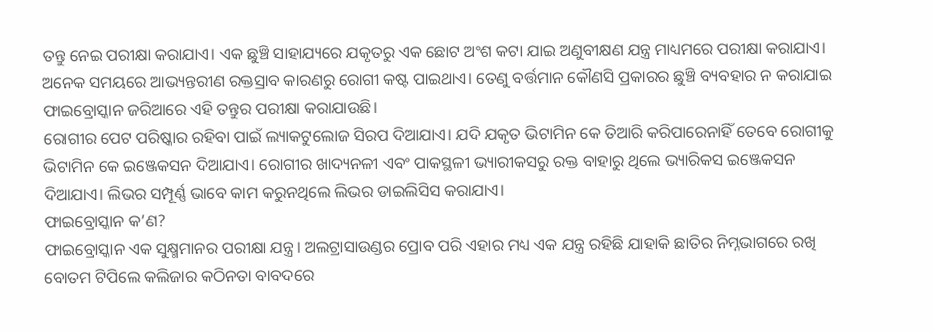ତନ୍ତୁ ନେଇ ପରୀକ୍ଷା କରାଯାଏ। ଏକ ଛୁଞ୍ଚି ସାହାଯ୍ୟରେ ଯକୃତରୁ ଏକ ଛୋଟ ଅଂଶ କଟା ଯାଇ ଅଣୁବୀକ୍ଷଣ ଯନ୍ତ୍ର ମାଧ୍ୟମରେ ପରୀକ୍ଷା କରାଯାଏ।
ଅନେକ ସମୟରେ ଆଭ୍ୟନ୍ତରୀଣ ରକ୍ତସ୍ରାବ କାରଣରୁ ରୋଗୀ କଷ୍ଟ ପାଇଥାଏ। ତେଣୁ ବର୍ତ୍ତମାନ କୌଣସି ପ୍ରକାରର ଛୁଞ୍ଚି ବ୍ୟବହାର ନ କରାଯାଇ ଫାଇବ୍ରୋସ୍କାନ ଜରିଆରେ ଏହି ତନ୍ତୁର ପରୀକ୍ଷା କରାଯାଉଛି।
ରୋଗୀର ପେଟ ପରିଷ୍କାର ରହିବା ପାଇଁ ଲ୍ୟାକଟୁଲୋଜ ସିରପ ଦିଆଯାଏ। ଯଦି ଯକୃତ ଭିଟାମିନ କେ ତିଆରି କରିପାରେନାହିଁ ତେବେ ରୋଗୀକୁ ଭିଟାମିନ କେ ଇଞ୍ଜେକସନ ଦିଆଯାଏ। ରୋଗୀର ଖାଦ୍ୟନଳୀ ଏବଂ ପାକସ୍ଥଳୀ ଭ୍ୟାରୀକସରୁ ରକ୍ତ ବାହାରୁ ଥିଲେ ଭ୍ୟାରିକସ ଇଞ୍ଜେକସନ ଦିଆଯାଏ। ଲିଭର ସମ୍ପୂର୍ଣ୍ଣ ଭାବେ କାମ କରୁନଥିଲେ ଲିଭର ଡାଇଲିସିସ କରାଯାଏ।
ଫାଇବ୍ରୋସ୍କାନ କ’ଣ?
ଫାଇବ୍ରୋସ୍କାନ ଏକ ସୁକ୍ଷ୍ମମାନର ପରୀକ୍ଷା ଯନ୍ତ୍ର। ଅଲଟ୍ରାସାଉଣ୍ଡର ପ୍ରୋବ ପରି ଏହାର ମଧ୍ୟ ଏକ ଯନ୍ତ୍ର ରହିଛି ଯାହାକି ଛାତିର ନିମ୍ନଭାଗରେ ରଖି ବୋତମ ଟିପିଲେ କଲିଜାର କଠିନତା ବାବଦରେ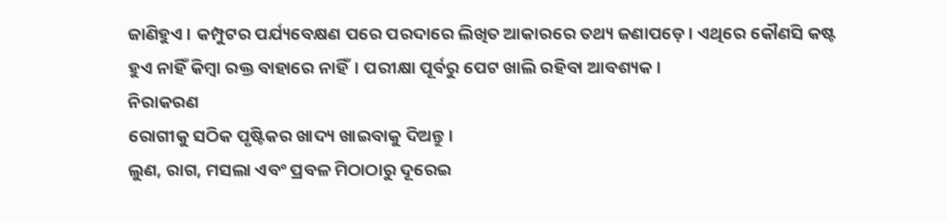ଜାଣିହୁଏ। କମ୍ପୁଟର ପର୍ଯ୍ୟବେକ୍ଷଣ ପରେ ପରଦାରେ ଲିଖିତ ଆକାରରେ ତଥ୍ୟ ଜଣାପଡ଼େ। ଏଥିରେ କୌଣସି କଷ୍ଟ ହୁଏ ନାହିଁ କିମ୍ବା ରକ୍ତ ବାହାରେ ନାହିଁ। ପରୀକ୍ଷା ପୂର୍ବରୁ ପେଟ ଖାଲି ରହିବା ଆବଶ୍ୟକ।
ନିରାକରଣ
ରୋଗୀକୁ ସଠିକ ପୃଷ୍ଟିକର ଖାଦ୍ୟ ଖାଇବାକୁ ଦିଅନ୍ତୁ।
ଲୁଣ, ରାଗ, ମସଲା ଏବଂ ପ୍ରବଳ ମିଠାଠାରୁ ଦୂରେଇ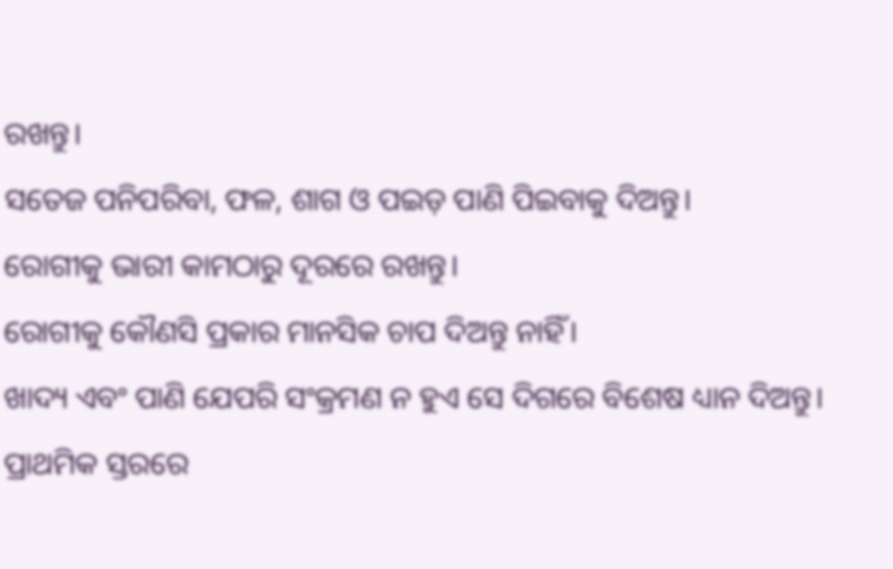ରଖନ୍ତୁ।
ସତେଜ ପନିପରିବା, ଫଳ, ଶାଗ ଓ ପଇଡ଼ ପାଣି ପିଇବାକୁ ଦିଅନ୍ତୁ।
ରୋଗୀକୁ ଭାରୀ କାମଠାରୁ ଦୂରରେ ରଖନ୍ତୁ।
ରୋଗୀକୁ କୌଣସି ପ୍ରକାର ମାନସିକ ଚାପ ଦିଅନ୍ତୁ ନାହିଁ।
ଖାଦ୍ୟ ଏବଂ ପାଣି ଯେପରି ସଂକ୍ରମଣ ନ ହୁଏ ସେ ଦିଗରେ ବିଶେଷ ଧ୍ୟାନ ଦିଅନ୍ତୁ।
ପ୍ରାଥମିକ ସ୍ତରରେ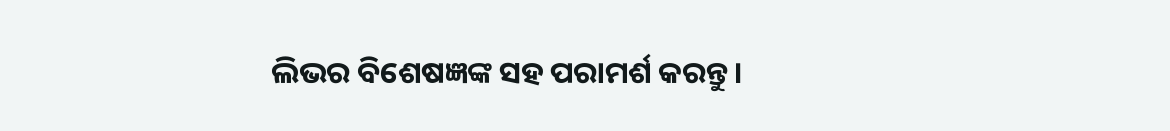ଲିଭର ବିଶେଷଜ୍ଞଙ୍କ ସହ ପରାମର୍ଶ କରନ୍ତୁ।